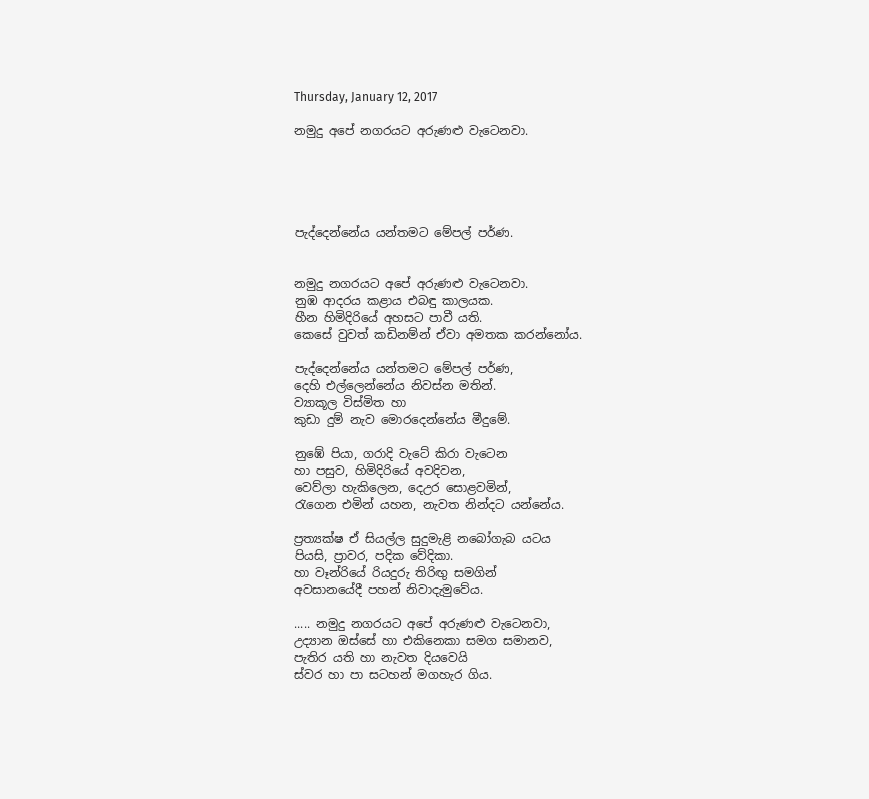Thursday, January 12, 2017

නමුදු අපේ නගරයට අරුණළු වැටෙනවා.





පැද්දෙන්නේය යන්තමට මේපල් පර්ණ.


නමුදු නගරයට අපේ අරුණළු වැටෙනවා.
නුඹ ආදරය කළාය එබඳු කාලයක.
හීන හිමිදිරියේ අහසට පාවී යති.
කෙසේ වුවත් කඩිනම්න් ඒවා අමතක කරන්නෝය.

පැද්දෙන්නේය යන්තමට මේපල් පර්ණ,
දෙහි එල්ලෙන්නේය නිවස්න මතින්.
ව්‍යාකූල විස්මිත හා
කුඩා දුම් නැව මොරදෙන්නේය මීදුමේ.

නුඹේ පියා, ගරාදි වැටේ කිරා වැටෙන
හා පසුව, හිමිදිරියේ අවදිවන,
වෙව්ලා හැකිලෙන, දෙඋර සොළවමින්,
රැගෙන එමින් යහන, නැවත නින්දට යන්නේය.

ප්‍රත්‍යක්ෂ ඒ සියල්ල සුදුමැළි නබෝගැබ යටය
පියසි, ප්‍රාවර, පදික වේදිකා.
හා වෑන්රියේ රියදුරු තිරිඟු සමගින්
අවසානයේදී පහන් නිවාදැමුවේය.

..... නමුදු නගරයට අපේ අරුණළු වැටෙනවා,
උද්‍යාන ඔස්සේ හා එකිනෙකා සමග සමානව,
පැතිර යති හා නැවත දියවෙයි
ස්වර හා පා සටහන් මගහැර ගිය.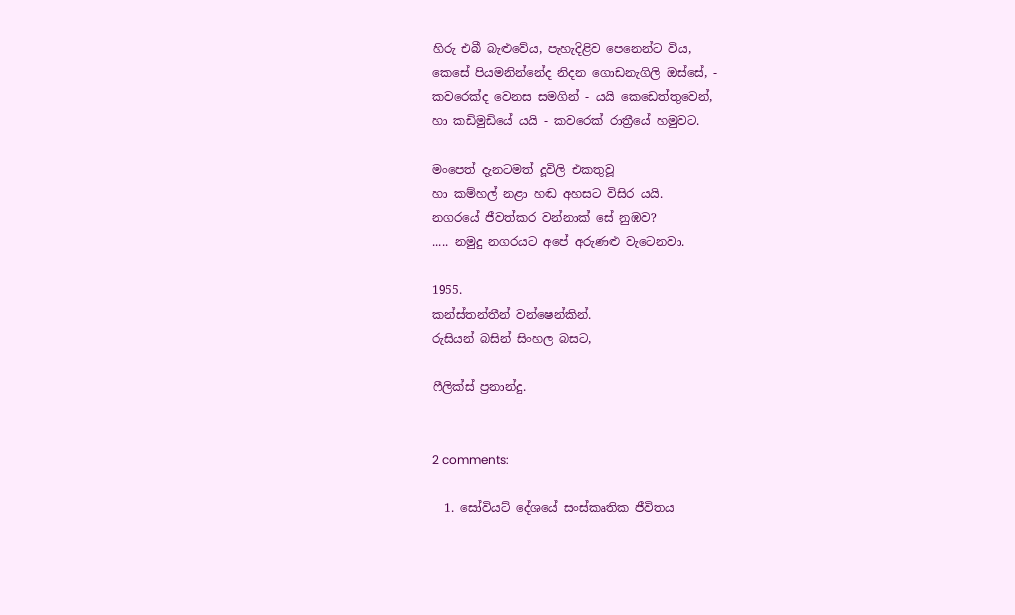හිරු එබී බැළුවේය, පැහැදිළිව පෙනෙන්ට විය,
කෙසේ පියමනින්නේද නිදන ගොඩනැගිලි ඔස්සේ, -
කවරෙක්ද වෙනස සමගින් - යයි කෙඩෙත්තුවෙන්,
හා කඩිමුඩියේ යයි - කවරෙක් රාත්‍රීයේ හමුවට.

මංපෙත් දැනටමත් දූවිලි එකතුවූ
හා කම්හල් නළා හඬ අහසට විසිර යයි.
නගරයේ ජීවත්කර වන්නාක් සේ නුඹව?
..... නමුදු නගරයට අපේ අරුණළු වැටෙනවා.

1955.
කන්ස්තන්තීන් වන්ෂෙන්කින්.
රුසියන් බසින් සිංහල බසට,

ෆීලික්ස් ප්‍රනාන්දු.


2 comments:

  1. සෝවියට් දේශයේ සංස්කෘතික ජීවිතය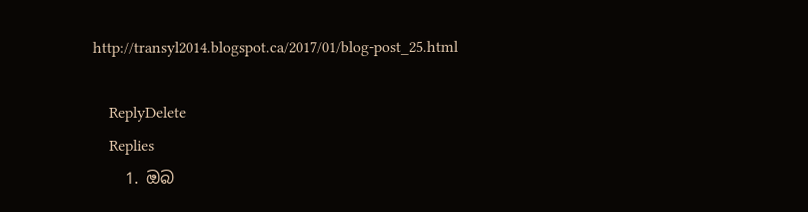http://transyl2014.blogspot.ca/2017/01/blog-post_25.html

    ReplyDelete
    Replies
    1. ඔබ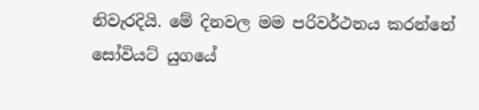නිවැරදියි. මේ දිනවල මම පරිවර්ථනය කරන්නේ සෝවියට් යුගයේ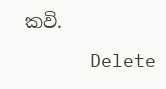කවි.

      Delete